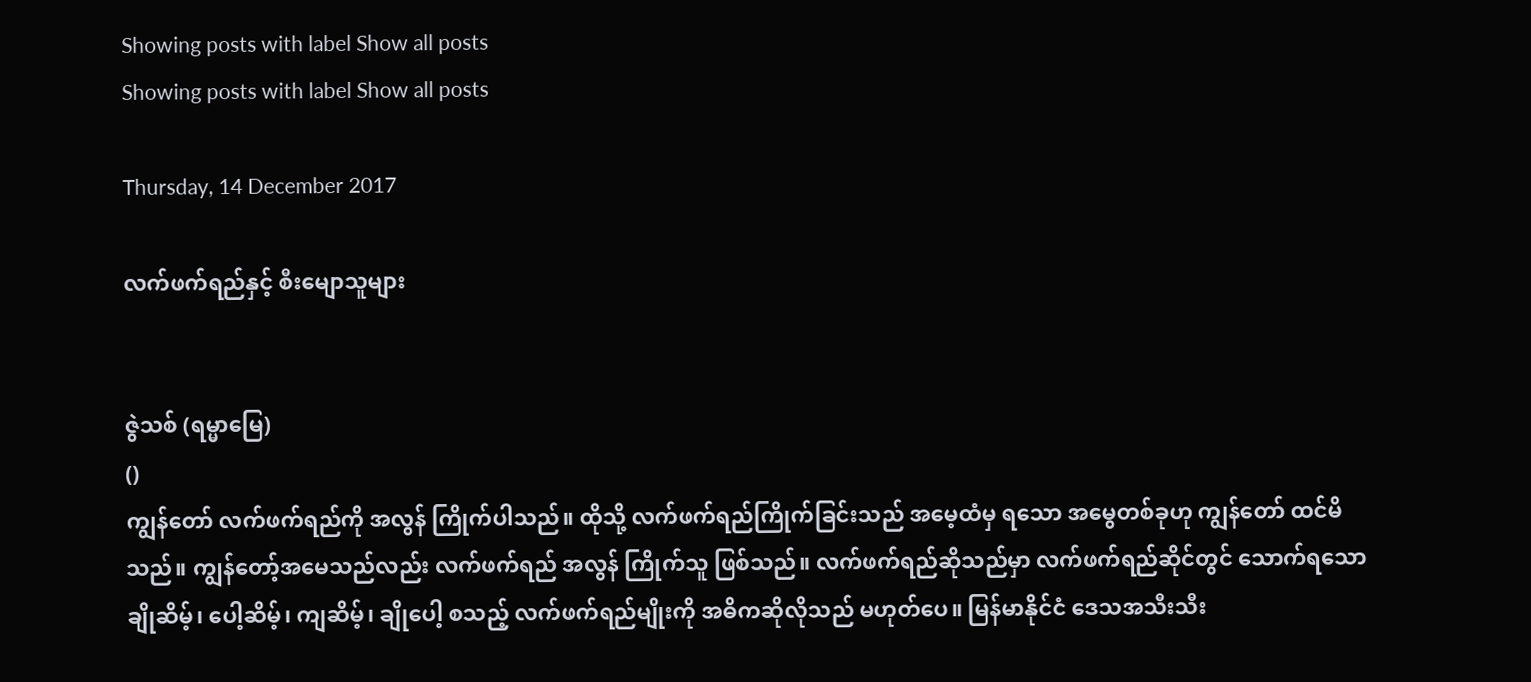Showing posts with label Show all posts
Showing posts with label Show all posts

Thursday, 14 December 2017

လက်ဖက်ရည်နှင့် စီးမျောသူများ


ဇွဲသစ် (ရမ္မာမြေ)
()
ကျွန်တော် လက်ဖက်ရည်ကို အလွန် ကြိုက်ပါသည်။ ထိုသို့ လက်ဖက်ရည်ကြိုက်ခြင်းသည် အမေ့ထံမှ ရသော အမွေတစ်ခုဟု ကျွန်တော် ထင်မိသည်။ ကျွန်တော့်အမေသည်လည်း လက်ဖက်ရည် အလွန် ကြိုက်သူ ဖြစ်သည်။ လက်ဖက်ရည်ဆိုသည်မှာ လက်ဖက်ရည်ဆိုင်တွင် သောက်ရသော ချိုဆိမ့်၊ ပေါ့ဆိမ့်၊ ကျဆိမ့်၊ ချိုပေါ့ စသည့် လက်ဖက်ရည်မျိုးကို အဓိကဆိုလိုသည် မဟုတ်ပေ။ မြန်မာနိုင်ငံ ဒေသအသီးသီး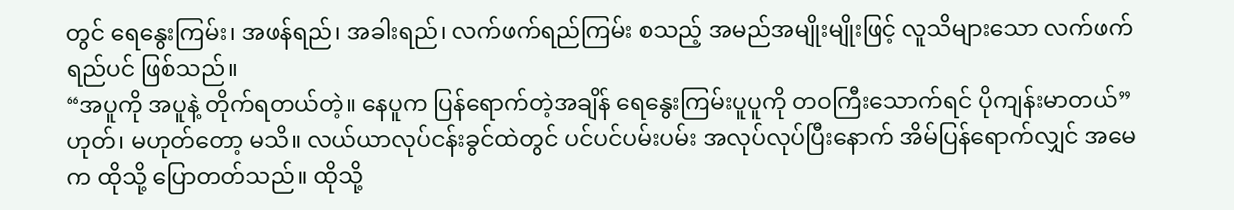တွင် ရေနွေးကြမ်း၊ အဖန်ရည်၊ အခါးရည်၊ လက်ဖက်ရည်ကြမ်း စသည့် အမည်အမျိုးမျိုးဖြင့် လူသိများသော လက်ဖက်ရည်ပင် ဖြစ်သည်။
“အပူကို အပူနဲ့ တိုက်ရတယ်တဲ့။ နေပူက ပြန်ရောက်တဲ့အချိန် ရေနွေးကြမ်းပူပူကို တဝကြီးသောက်ရင် ပိုကျန်းမာတယ်”
ဟုတ်၊ မဟုတ်တော့ မသိ။ လယ်ယာလုပ်ငန်းခွင်ထဲတွင် ပင်ပင်ပမ်းပမ်း အလုပ်လုပ်ပြီးနောက် အိမ်ပြန်ရောက်လျှင် အမေက ထိုသို့ ပြောတတ်သည်။ ထိုသို့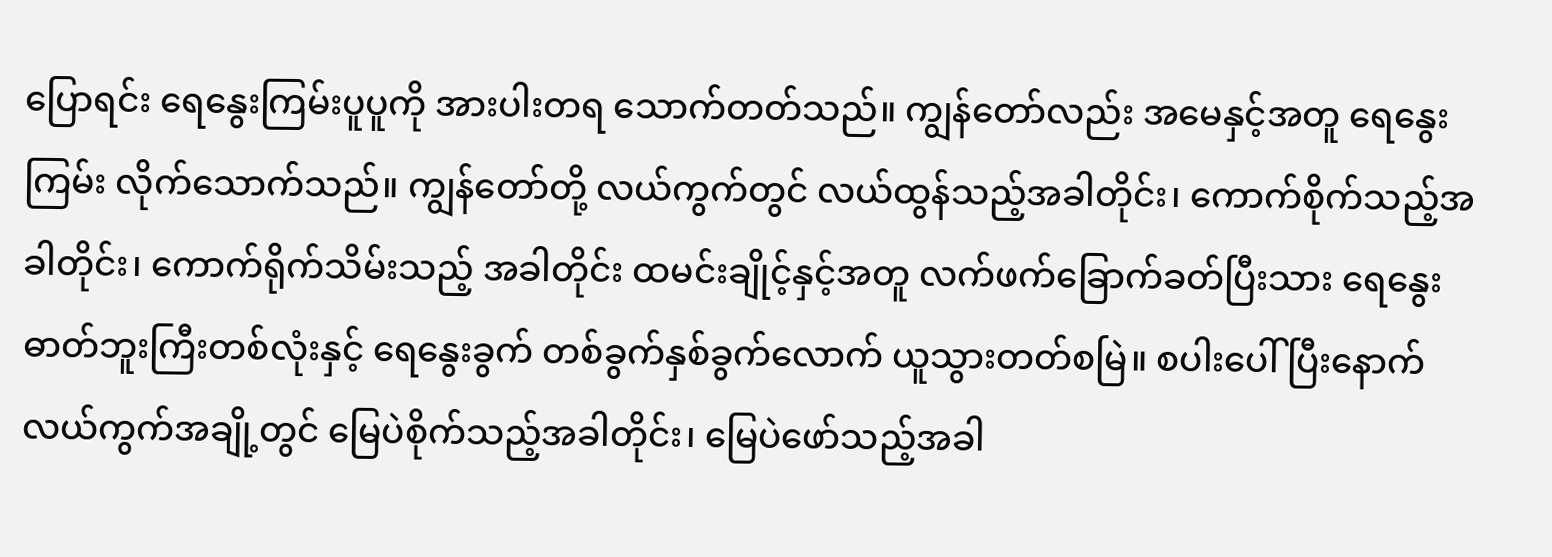ပြောရင်း ရေနွေးကြမ်းပူပူကို အားပါးတရ သောက်တတ်သည်။ ကျွန်တော်လည်း အမေနှင့်အတူ ရေနွေးကြမ်း လိုက်သောက်သည်။ ကျွန်တော်တို့ လယ်ကွက်တွင် လယ်ထွန်သည့်အခါတိုင်း၊ ကောက်စိုက်သည့်အခါတိုင်း၊ ကောက်ရိုက်သိမ်းသည့် အခါတိုင်း ထမင်းချိုင့်နှင့်အတူ လက်ဖက်ခြောက်ခတ်ပြီးသား ရေနွေးဓာတ်ဘူးကြီးတစ်လုံးနှင့် ရေနွေးခွက် တစ်ခွက်နှစ်ခွက်လောက် ယူသွားတတ်စမြဲ။ စပါးပေါ် ပြီးနောက် လယ်ကွက်အချို့တွင် မြေပဲစိုက်သည့်အခါတိုင်း၊ မြေပဲဖော်သည့်အခါ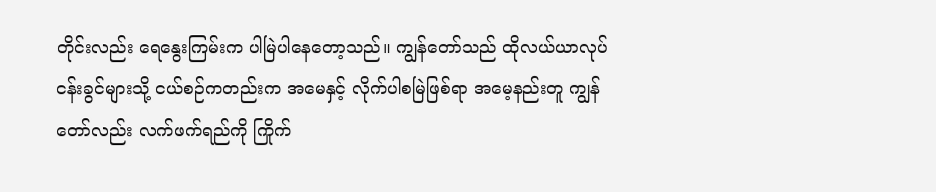တိုင်းလည်း ရေနွေးကြမ်းက ပါမြဲပါနေတော့သည်။ ကျွန်တော်သည် ထိုလယ်ယာလုပ်ငန်းခွင်များသို့ ငယ်စဉ်ကတည်းက အမေနှင့် လိုက်ပါစမြဲဖြစ်ရာ အမေ့နည်းတူ ကျွန်တော်လည်း လက်ဖက်ရည်ကို ကြိုက်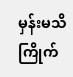မှန်းမသိ ကြိုက်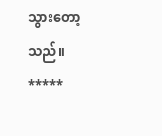သွားတော့သည်။
*****